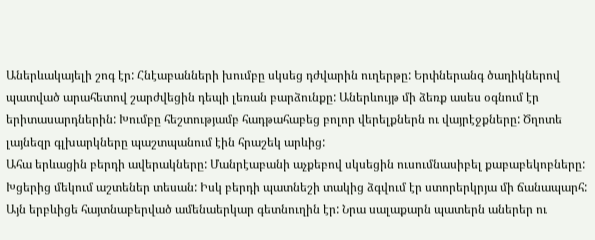Աներևակայելի շոգ էր: Հնէաբանների խումբը սկսեց դժվարին ուղերթը: Երփներանգ ծաղիկներով պատված արահետով շարժվեցին դեպի լեռան բարձունքը: Աներևույթ մի ձեռք ասես օգնում էր երիտասարդներին: Խումբը հեշտությամբ հադթահաբեց բոլոր վերելքներն ու վայրէջքները: Ծղոտե լայնեզր գլխարկները պաշտպանում էին հրաշեկ արևից:
Ահա երևացին բերդի ավերակները: Մանրէաբանի աչքեբով սկսեցին ուսումնասիբել քաբաբեկոբները: Խցերից մեկում աշտեներ տեսան: Իսկ բերդի պատնեշի տակից ձգվում էր ստորերկրյա մի ճանապարհ: Այն երբևիցե հայտնաբերված ամենաերկար գետնուղին էր: Նրա սալաքարն պատերն աներեր ու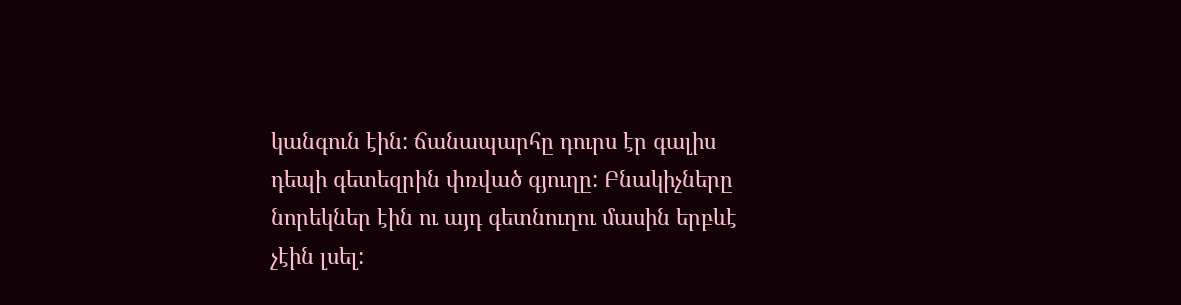կանգուն էին: ճանապարհը դուրս էր գալիս դեպի գետեզրին փռված գյուղը: Բնակիչները նորեկներ էին ու այդ գետնուղու մասին երբևէ չէին լսել: